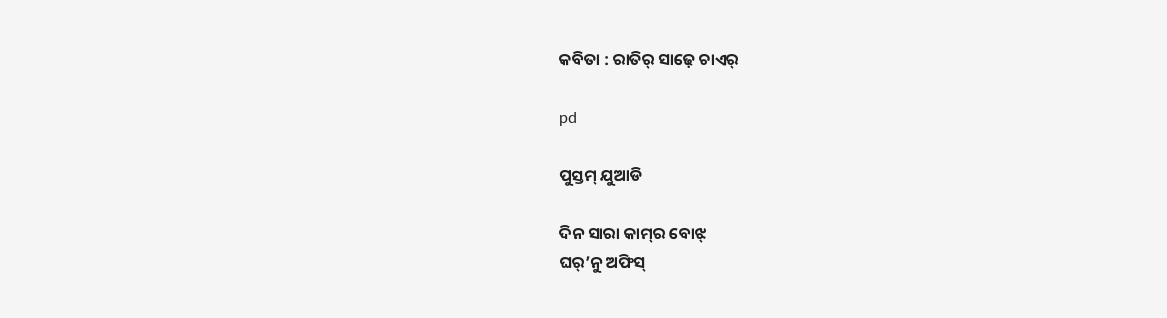କବିତା : ରାତିର୍ ସାଢ଼େ ଚାଏର୍

pd

ପୁସ୍ତମ୍ ଯୁଆଡି

ଦିନ ସାରା କାମ୍‌ର ବୋଝ୍‌
ଘର୍’ନୁ ଅଫିସ୍‌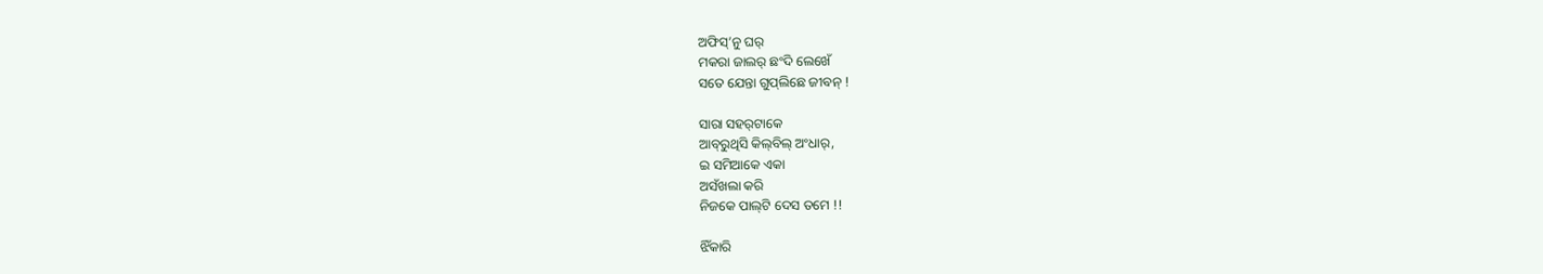ଅଫିସ୍’ନୁ ଘର୍
ମକରା ଜାଲର୍‌ ଛଂଦି ଲେଖେଁ
ସତେ ଯେନ୍ତା ଗୁପ୍‌ଲିଛେ ଜୀବନ୍ !

ସାରା ସହର୍‌ଟାକେ
ଆବ୍‌ରୁଥିସି କିଲ୍‌ବିଲ୍ ଅଂଧାର୍,
ଇ ସମିଆକେ ଏକା
ଅସଁଖଲା କରି
ନିଜକେ ପାଲ୍‌ଟି ଦେସ ତମେ !!

ଝିଁକାରି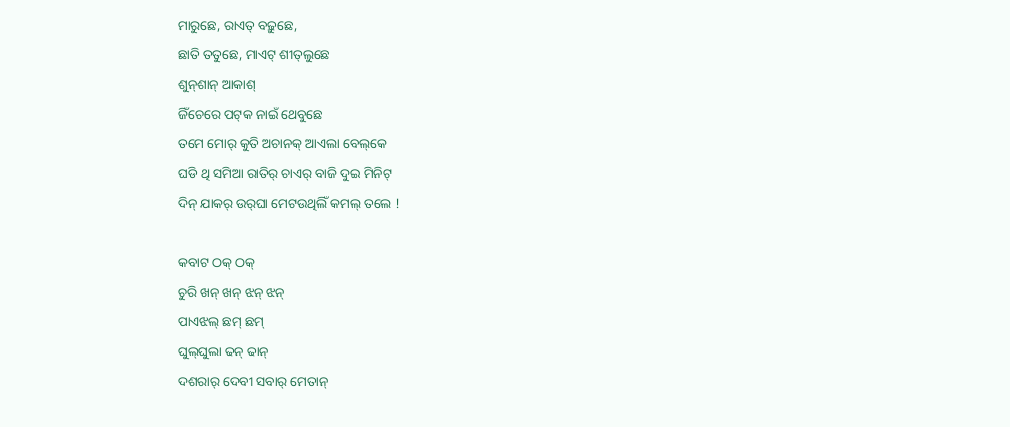ମାରୁଛେ, ରାଏତ୍ ବଢ଼ୁଛେ,
ଛାତି ତତୁଛେ, ମାଏଟ୍ ଶୀତ୍‌ଲୁଛେ
ଶୁନ୍‌ଶାନ୍ ଆକାଶ୍
ଜିଁଚେରେ ପଟ୍‌କ ନାଇଁ ଥେବୁଛେ
ତମେ ମୋର୍ କୁତି ଅଚାନକ୍ ଆଏଲା ବେଲ୍‌କେ
ଘଡି ଥି ସମିଆ ରାତିର୍ ଚାଏର୍‌ ବାଜି ଦୁଇ ମିନିଟ୍‌
ଦିନ୍ ଯାକର୍‌ ଉର୍‌ଘା ମେଟଉଥିଲିଁ କମଲ୍‌ ତଲେ !

କବାଟ ଠକ୍ ଠକ୍
ଚୁରି ଖନ୍ ଖନ୍ ଝନ୍ ଝନ୍
ପାଏଝଲ୍‌ ଛମ୍ ଛମ୍
ଘୁଲ୍‌ଘୁଲା ଢନ୍ ଢାନ୍
ଦଶରାର୍ ଦେବୀ ସବାର୍ ମେତାନ୍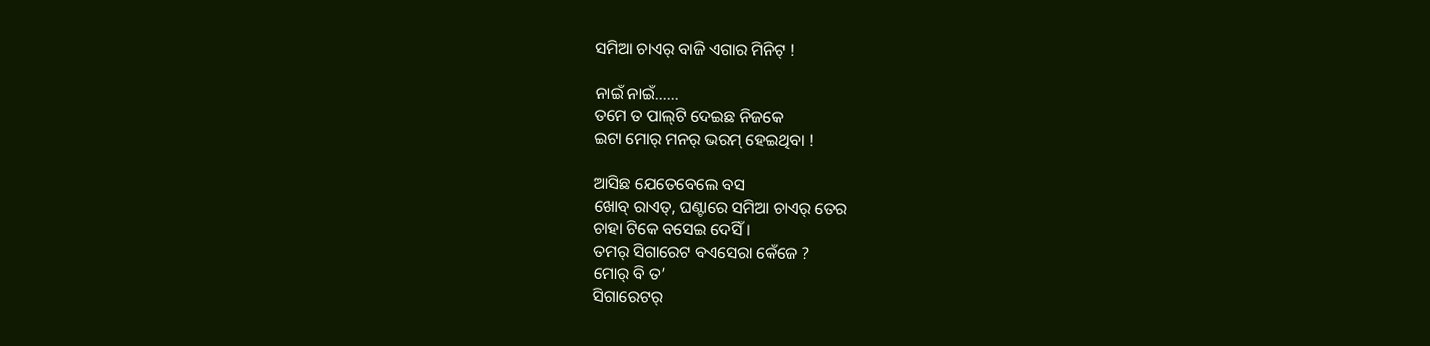ସମିଆ ଚାଏର୍‌ ବାଜି ଏଗାର ମିନିଟ୍ !

ନାଇଁ ନାଇଁ……
ତମେ ତ ପାଲ୍‌ଟି ଦେଇଛ ନିଜକେ
ଇଟା ମୋର୍ ମନର୍ ଭରମ୍ ହେଇଥିବା !

ଆସିଛ ଯେତେବେଲେ ବସ
ଖୋବ୍ ରାଏତ୍, ଘଣ୍ଟାରେ ସମିଆ ଚାଏର୍‌ ତେର
ଚାହା ଟିକେ ବସେଇ ଦେସିଁ ।
ତମର୍ ସିଗାରେଟ ବଏସେରା କେଁଜେ ?
ମୋର୍ ବି ତ’
ସିଗାରେଟର୍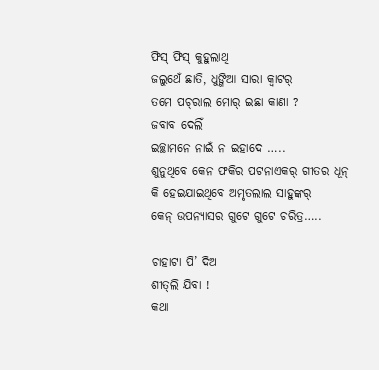ଫିସ୍ ଫିସ୍ କୁହୁଲାଥି
ଜଲୁଥେଁ ଛାତି, ଧୁଙ୍ଗିଆ ସାରା କ୍ୱାଟର୍
ତମେ ପଚ୍‌ରାଲ ମୋର୍ ଇଛା କାଣା ?
ଜବାବ ଦେଲିଁ
ଇଚ୍ଛାମନେ ନାଇଁ ନ ଇହାଦେ …..
ଶୁନୁଥିବେ କେନ ଫକିର ପଟନାଏକର୍ ଗୀତର ଧୂନ୍
କି ହେଇଯାଇଥିବେ ଅମୃତଲାଲ ସାହୁଙ୍କର୍
କେନ୍ ଉପନ୍ୟାସର ଗୁଟେ ଗୁଟେ ଚରିତ୍ର…..

ଚାହାଟା ପି’ ଦିଅ
ଶୀତ୍‌ଲି ଯିବା !
କଥା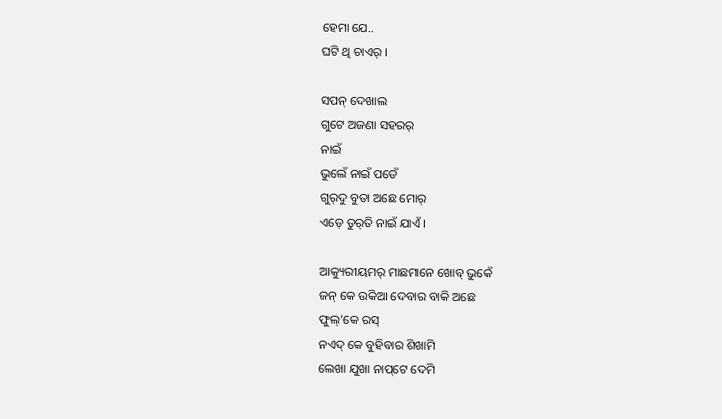ହେମା ଯେ..
ଘଟି ଥି ଚାଏର୍‌ ।

ସପନ୍ ଦେଖାଲ
ଗୁଟେ ଅଜଣା ସହରର୍‌
ନାଇଁ
ଭୁଲେଁ ନାଇଁ ପଡେଁ
ଗୁର୍‌ଦୁ ବୁତା ଅଛେ ମୋର୍
ଏଡ଼େ ତୁର୍‌ତି ନାଇଁ ଯାଏଁ ।

ଆକ୍ୟୁରୀୟମର୍ ମାଛମାନେ ଖୋବ୍ ଭୁକେଁ
ଜନ୍ କେ ଉକିଆ ଦେବାର ବାକି ଅଛେ
ଫୁଲ୍’କେ ରସ୍
ନଏଦ୍ କେ ବୁହିବାର ଶିଖାମି
ଲେଖା ଯୁଖା ନାପ୍‌ଟେ ଦେମି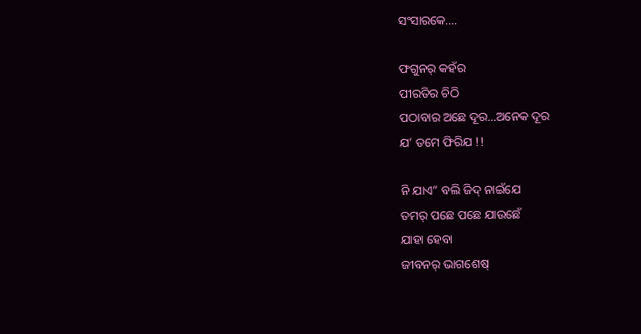ସଂସାରକେ….

ଫଗୁନର୍ କହଁର
ପୀରତିର ଚିଠି
ପଠାବାର ଅଛେ ଦୂର…ଅନେକ ଦୂର
ଯ’ ତମେ ଫିରିଯ !!

ନି ଯାଏ” ବଲି ଜିଦ୍ ନାଇଁଯେ
ତମର୍ ପଛେ ପଛେ ଯାଉଛେଁ
ଯାହା ହେବା
ଜୀବନର୍ ଭାଗଶେଷ୍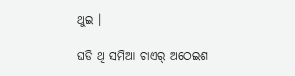ଥୁଇ ।

ଘଡି ଥି ସମିଆ ଚାଏର୍‌ ଅଠେଇଶ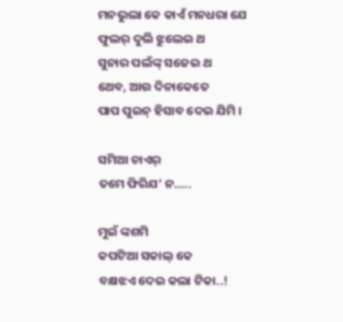ମନଭୁଲା କେ କାଏଁ ମନଧରା ଯେ
ଫୁଲର୍ ଦୁଲି ଝୁଲେଇ ଥ
ସୁନାର ପଲଁଙ୍କ୍ ସଜେଇ ଥ
ଥେବ, ଆଉ ଦିନାକେତେ
ପାପ ପୁଇନ୍ ହିସାବ ଦେଇ ଯିମି ।

ସମିଆ ଚାଏର୍‌
ତମେ ଫିରିଯ’ ନ…..

ମୁଇଁ ଙ୍କଶମି
କପଟିଆ ସକାଲ୍ କେ
ବକ୍ଷଝଏ ଦେଇ କଲା ଟିକା..!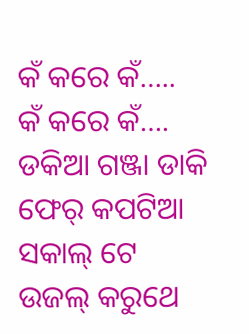କଁ କରେ କଁ…..
କଁ କରେ କଁ….
ଡକିଆ ଗଞ୍ଜା ଡାକି
ଫେର୍ କପଟିଆ ସକାଲ୍ ଟେ
ଉଜଲ୍ କରୁଥେ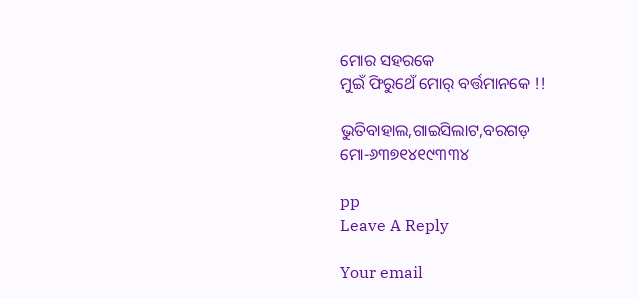ମୋର ସହରକେ
ମୁଇଁ ଫିରୁଥେଁ ମୋର୍ ବର୍ତ୍ତମାନକେ !!

ଭୁତିବାହାଲ,ଗାଇସିଲାଟ,ବରଗଡ଼
ମୋ-୬୩୭୧୪୧୯୩୩୪

pp
Leave A Reply

Your email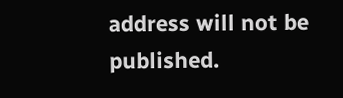address will not be published.